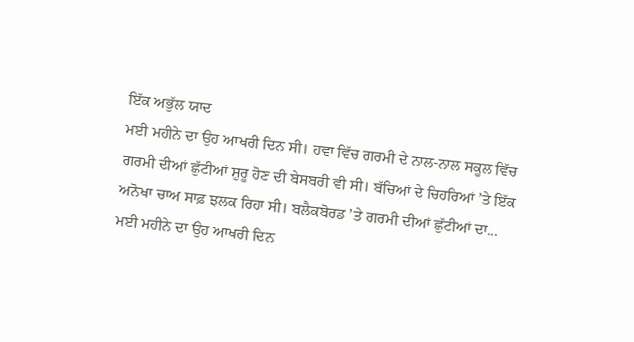ਇੱਕ ਅਭੁੱਲ ਯਾਦ
ਮਈ ਮਹੀਨੇ ਦਾ ਉਹ ਆਖਰੀ ਦਿਨ ਸੀ। ਹਵਾ ਵਿੱਚ ਗਰਮੀ ਦੇ ਨਾਲ-ਨਾਲ ਸਕੂਲ ਵਿੱਚ ਗਰਮੀ ਦੀਆਂ ਛੁੱਟੀਆਂ ਸ਼ੁਰੂ ਹੋਣ ਦੀ ਬੇਸਬਰੀ ਵੀ ਸੀ। ਬੱਚਿਆਂ ਦੇ ਚਿਹਰਿਆਂ ’ਤੇ ਇੱਕ ਅਨੋਖਾ ਚਾਅ ਸਾਫ਼ ਝਲਕ ਰਿਹਾ ਸੀ। ਬਲੈਕਬੋਰਡ ’ਤੇ ਗਰਮੀ ਦੀਆਂ ਛੁੱਟੀਆਂ ਦਾ...
ਮਈ ਮਹੀਨੇ ਦਾ ਉਹ ਆਖਰੀ ਦਿਨ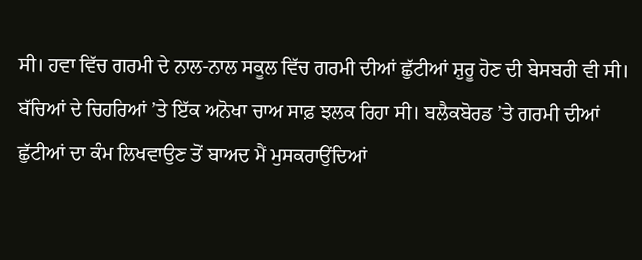ਸੀ। ਹਵਾ ਵਿੱਚ ਗਰਮੀ ਦੇ ਨਾਲ-ਨਾਲ ਸਕੂਲ ਵਿੱਚ ਗਰਮੀ ਦੀਆਂ ਛੁੱਟੀਆਂ ਸ਼ੁਰੂ ਹੋਣ ਦੀ ਬੇਸਬਰੀ ਵੀ ਸੀ। ਬੱਚਿਆਂ ਦੇ ਚਿਹਰਿਆਂ ’ਤੇ ਇੱਕ ਅਨੋਖਾ ਚਾਅ ਸਾਫ਼ ਝਲਕ ਰਿਹਾ ਸੀ। ਬਲੈਕਬੋਰਡ ’ਤੇ ਗਰਮੀ ਦੀਆਂ ਛੁੱਟੀਆਂ ਦਾ ਕੰਮ ਲਿਖਵਾਉਣ ਤੋਂ ਬਾਅਦ ਮੈਂ ਮੁਸਕਰਾਉਂਦਿਆਂ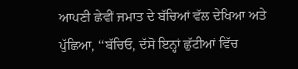ਆਪਣੀ ਛੇਵੀਂ ਜਮਾਤ ਦੇ ਬੱਚਿਆਂ ਵੱਲ ਦੇਖਿਆ ਅਤੇ ਪੁੱਛਿਆ, ‘‘ਬੱਚਿਓ, ਦੱਸੋ ਇਨ੍ਹਾਂ ਛੁੱਟੀਆਂ ਵਿੱਚ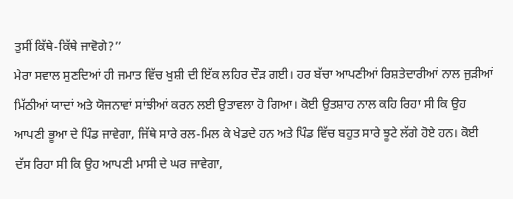ਤੁਸੀਂ ਕਿੱਥੇ-ਕਿੱਥੇ ਜਾਵੋਗੇ?’’
ਮੇਰਾ ਸਵਾਲ ਸੁਣਦਿਆਂ ਹੀ ਜਮਾਤ ਵਿੱਚ ਖੁਸ਼ੀ ਦੀ ਇੱਕ ਲਹਿਰ ਦੌੜ ਗਈ। ਹਰ ਬੱਚਾ ਆਪਣੀਆਂ ਰਿਸ਼ਤੇਦਾਰੀਆਂ ਨਾਲ ਜੁੜੀਆਂ ਮਿੱਠੀਆਂ ਯਾਦਾਂ ਅਤੇ ਯੋਜਨਾਵਾਂ ਸਾਂਝੀਆਂ ਕਰਨ ਲਈ ਉਤਾਵਲਾ ਹੋ ਗਿਆ। ਕੋਈ ਉਤਸ਼ਾਹ ਨਾਲ ਕਹਿ ਰਿਹਾ ਸੀ ਕਿ ਉਹ ਆਪਣੀ ਭੂਆ ਦੇ ਪਿੰਡ ਜਾਵੇਗਾ, ਜਿੱਥੇ ਸਾਰੇ ਰਲ-ਮਿਲ ਕੇ ਖੇਡਦੇ ਹਨ ਅਤੇ ਪਿੰਡ ਵਿੱਚ ਬਹੁਤ ਸਾਰੇ ਝੂਟੇ ਲੱਗੇ ਹੋਏ ਹਨ। ਕੋਈ ਦੱਸ ਰਿਹਾ ਸੀ ਕਿ ਉਹ ਆਪਣੀ ਮਾਸੀ ਦੇ ਘਰ ਜਾਵੇਗਾ,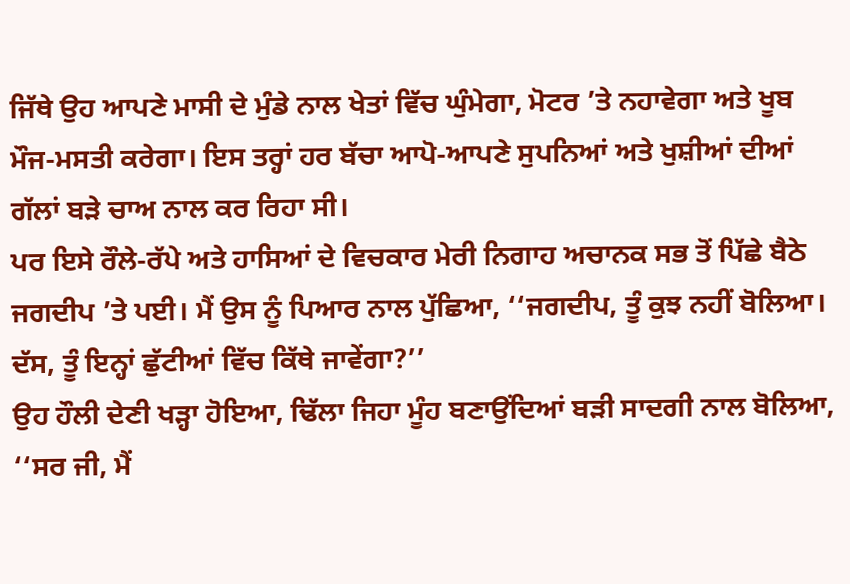ਜਿੱਥੇ ਉਹ ਆਪਣੇ ਮਾਸੀ ਦੇ ਮੁੰਡੇ ਨਾਲ ਖੇਤਾਂ ਵਿੱਚ ਘੁੰਮੇਗਾ, ਮੋਟਰ ’ਤੇ ਨਹਾਵੇਗਾ ਅਤੇ ਖੂਬ ਮੌਜ-ਮਸਤੀ ਕਰੇਗਾ। ਇਸ ਤਰ੍ਹਾਂ ਹਰ ਬੱਚਾ ਆਪੋ-ਆਪਣੇ ਸੁਪਨਿਆਂ ਅਤੇ ਖੁਸ਼ੀਆਂ ਦੀਆਂ ਗੱਲਾਂ ਬੜੇ ਚਾਅ ਨਾਲ ਕਰ ਰਿਹਾ ਸੀ।
ਪਰ ਇਸੇ ਰੌਲੇ-ਰੱਪੇ ਅਤੇ ਹਾਸਿਆਂ ਦੇ ਵਿਚਕਾਰ ਮੇਰੀ ਨਿਗਾਹ ਅਚਾਨਕ ਸਭ ਤੋਂ ਪਿੱਛੇ ਬੈਠੇ ਜਗਦੀਪ ’ਤੇ ਪਈ। ਮੈਂ ਉਸ ਨੂੰ ਪਿਆਰ ਨਾਲ ਪੁੱਛਿਆ, ‘‘ਜਗਦੀਪ, ਤੂੰ ਕੁਝ ਨਹੀਂ ਬੋਲਿਆ। ਦੱਸ, ਤੂੰ ਇਨ੍ਹਾਂ ਛੁੱਟੀਆਂ ਵਿੱਚ ਕਿੱਥੇ ਜਾਵੇਂਗਾ?’’
ਉਹ ਹੌਲੀ ਦੇਣੀ ਖੜ੍ਹਾ ਹੋਇਆ, ਢਿੱਲਾ ਜਿਹਾ ਮੂੰਹ ਬਣਾਉਂਦਿਆਂ ਬੜੀ ਸਾਦਗੀ ਨਾਲ ਬੋਲਿਆ, ‘‘ਸਰ ਜੀ, ਮੈਂ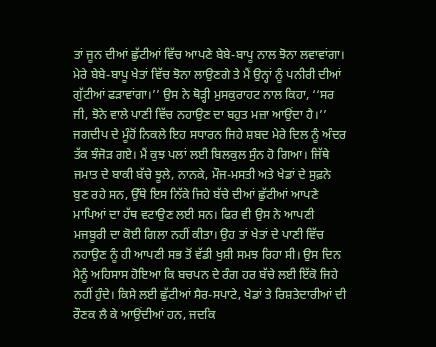ਤਾਂ ਜੂਨ ਦੀਆਂ ਛੁੱਟੀਆਂ ਵਿੱਚ ਆਪਣੇ ਬੇਬੇ-ਬਾਪੂ ਨਾਲ ਝੋਨਾ ਲਵਾਵਾਂਗਾ। ਮੇਰੇ ਬੇਬੇ-ਬਾਪੂ ਖੇਤਾਂ ਵਿੱਚ ਝੋਨਾ ਲਾਉਣਗੇ ਤੇ ਮੈਂ ਉਨ੍ਹਾਂ ਨੂੰ ਪਨੀਰੀ ਦੀਆਂ ਗੁੱਟੀਆਂ ਫੜਾਵਾਂਗਾ।’’ ਉਸ ਨੇ ਥੋੜ੍ਹੀ ਮੁਸਕੁਰਾਹਟ ਨਾਲ ਕਿਹਾ, ‘‘ਸਰ ਜੀ, ਝੋਨੇ ਵਾਲੇ ਪਾਣੀ ਵਿੱਚ ਨਹਾਉਣ ਦਾ ਬਹੁਤ ਮਜ਼ਾ ਆਉਂਦਾ ਹੈ।’’ ਜਗਦੀਪ ਦੇ ਮੂੰਹੋਂ ਨਿਕਲੇ ਇਹ ਸਧਾਰਨ ਜਿਹੇ ਸ਼ਬਦ ਮੇਰੇ ਦਿਲ ਨੂੰ ਅੰਦਰ ਤੱਕ ਝੰਜੋੜ ਗਏ। ਮੈਂ ਕੁਝ ਪਲਾਂ ਲਈ ਬਿਲਕੁਲ ਸੁੰਨ ਹੋ ਗਿਆ। ਜਿੱਥੇ ਜਮਾਤ ਦੇ ਬਾਕੀ ਬੱਚੇ ਝੂਲੇ, ਨਾਨਕੇ, ਮੌਜ-ਮਸਤੀ ਅਤੇ ਖੇਡਾਂ ਦੇ ਸੁਫ਼ਨੇ ਬੁਣ ਰਹੇ ਸਨ, ਉੱਥੇ ਇਸ ਨਿੱਕੇ ਜਿਹੇ ਬੱਚੇ ਦੀਆਂ ਛੁੱਟੀਆਂ ਆਪਣੇ ਮਾਪਿਆਂ ਦਾ ਹੱਥ ਵਟਾਉਣ ਲਈ ਸਨ। ਫਿਰ ਵੀ ਉਸ ਨੇ ਆਪਣੀ ਮਜਬੂਰੀ ਦਾ ਕੋਈ ਗਿਲਾ ਨਹੀਂ ਕੀਤਾ। ਉਹ ਤਾਂ ਖੇਤਾਂ ਦੇ ਪਾਣੀ ਵਿੱਚ ਨਹਾਉਣ ਨੂੰ ਹੀ ਆਪਣੀ ਸਭ ਤੋਂ ਵੱਡੀ ਖੁਸ਼ੀ ਸਮਝ ਰਿਹਾ ਸੀ। ਉਸ ਦਿਨ ਮੈਨੂੰ ਅਹਿਸਾਸ ਹੋਇਆ ਕਿ ਬਚਪਨ ਦੇ ਰੰਗ ਹਰ ਬੱਚੇ ਲਈ ਇੱਕੋ ਜਿਹੇ ਨਹੀਂ ਹੁੰਦੇ। ਕਿਸੇ ਲਈ ਛੁੱਟੀਆਂ ਸੈਰ-ਸਪਾਟੇ, ਖੇਡਾਂ ਤੇ ਰਿਸ਼ਤੇਦਾਰੀਆਂ ਦੀ ਰੌਣਕ ਲੈ ਕੇ ਆਉਂਦੀਆਂ ਹਨ, ਜਦਕਿ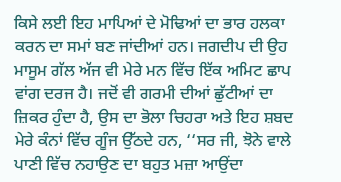ਕਿਸੇ ਲਈ ਇਹ ਮਾਪਿਆਂ ਦੇ ਮੋਢਿਆਂ ਦਾ ਭਾਰ ਹਲਕਾ ਕਰਨ ਦਾ ਸਮਾਂ ਬਣ ਜਾਂਦੀਆਂ ਹਨ। ਜਗਦੀਪ ਦੀ ਉਹ ਮਾਸੂਮ ਗੱਲ ਅੱਜ ਵੀ ਮੇਰੇ ਮਨ ਵਿੱਚ ਇੱਕ ਅਮਿਟ ਛਾਪ ਵਾਂਗ ਦਰਜ ਹੈ। ਜਦੋਂ ਵੀ ਗਰਮੀ ਦੀਆਂ ਛੁੱਟੀਆਂ ਦਾ ਜ਼ਿਕਰ ਹੁੰਦਾ ਹੈ, ਉਸ ਦਾ ਭੋਲਾ ਚਿਹਰਾ ਅਤੇ ਇਹ ਸ਼ਬਦ ਮੇਰੇ ਕੰਨਾਂ ਵਿੱਚ ਗੂੰਜ ਉੱਠਦੇ ਹਨ, ‘‘ਸਰ ਜੀ, ਝੋਨੇ ਵਾਲੇ ਪਾਣੀ ਵਿੱਚ ਨਹਾਉਣ ਦਾ ਬਹੁਤ ਮਜ਼ਾ ਆਉਂਦਾ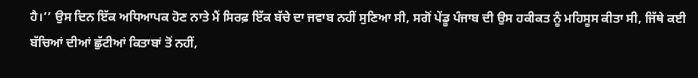ਹੈ।’’ ਉਸ ਦਿਨ ਇੱਕ ਅਧਿਆਪਕ ਹੋਣ ਨਾਤੇ ਮੈਂ ਸਿਰਫ਼ ਇੱਕ ਬੱਚੇ ਦਾ ਜਵਾਬ ਨਹੀਂ ਸੁਣਿਆ ਸੀ, ਸਗੋਂ ਪੇਂਡੂ ਪੰਜਾਬ ਦੀ ਉਸ ਹਕੀਕਤ ਨੂੰ ਮਹਿਸੂਸ ਕੀਤਾ ਸੀ, ਜਿੱਥੇ ਕਈ ਬੱਚਿਆਂ ਦੀਆਂ ਛੁੱਟੀਆਂ ਕਿਤਾਬਾਂ ਤੋਂ ਨਹੀਂ,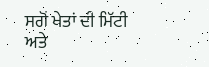ਸਗੋਂ ਖੇਤਾਂ ਦੀ ਮਿੱਟੀ ਅਤੇ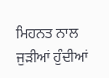ਮਿਹਨਤ ਨਾਲ ਜੁੜੀਆਂ ਹੁੰਦੀਆਂ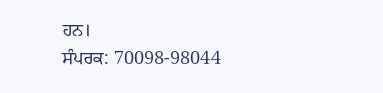ਹਨ।
ਸੰਪਰਕ: 70098-98044